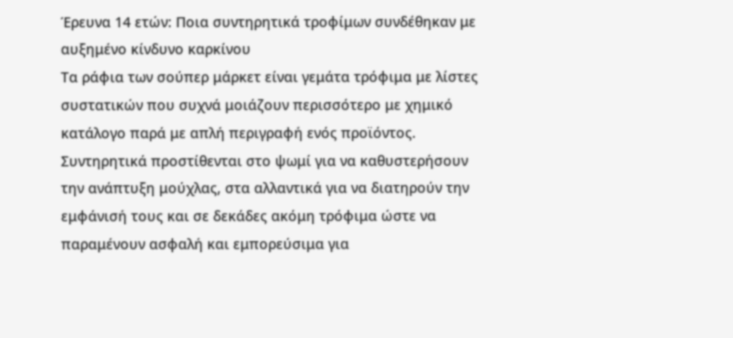Έρευνα 14 ετών: Ποια συντηρητικά τροφίμων συνδέθηκαν με αυξημένο κίνδυνο καρκίνου
Τα ράφια των σούπερ μάρκετ είναι γεμάτα τρόφιμα με λίστες συστατικών που συχνά μοιάζουν περισσότερο με χημικό κατάλογο παρά με απλή περιγραφή ενός προϊόντος. Συντηρητικά προστίθενται στο ψωμί για να καθυστερήσουν την ανάπτυξη μούχλας, στα αλλαντικά για να διατηρούν την εμφάνισή τους και σε δεκάδες ακόμη τρόφιμα ώστε να παραμένουν ασφαλή και εμπορεύσιμα για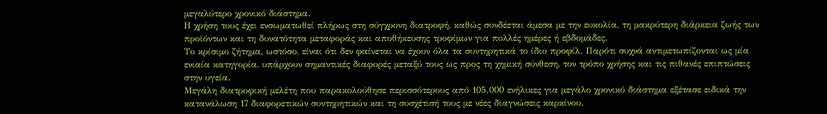μεγαλύτερο χρονικό διάστημα.
Η χρήση τους έχει ενσωματωθεί πλήρως στη σύγχρονη διατροφή, καθώς συνδέεται άμεσα με την ευκολία, τη μακρύτερη διάρκεια ζωής των προϊόντων και τη δυνατότητα μεταφοράς και αποθήκευσης τροφίμων για πολλές ημέρες ή εβδομάδες.
Το κρίσιμο ζήτημα, ωστόσο, είναι ότι δεν φαίνεται να έχουν όλα τα συντηρητικά το ίδιο προφίλ. Παρότι συχνά αντιμετωπίζονται ως μία ενιαία κατηγορία, υπάρχουν σημαντικές διαφορές μεταξύ τους ως προς τη χημική σύνθεση, τον τρόπο χρήσης και τις πιθανές επιπτώσεις στην υγεία.
Μεγάλη διατροφική μελέτη που παρακολούθησε περισσότερους από 105.000 ενήλικες για μεγάλο χρονικό διάστημα εξέτασε ειδικά την κατανάλωση 17 διαφορετικών συντηρητικών και τη συσχέτισή τους με νέες διαγνώσεις καρκίνου.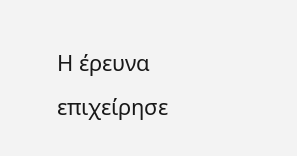Η έρευνα επιχείρησε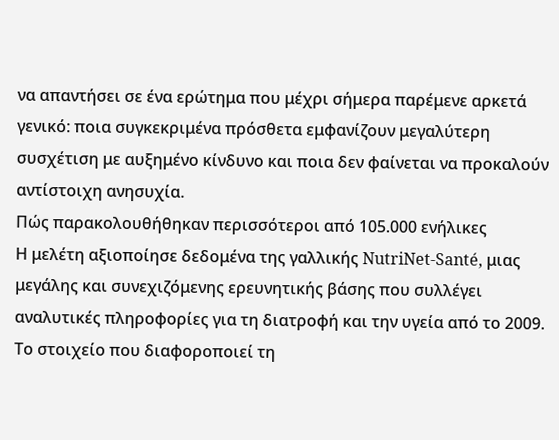να απαντήσει σε ένα ερώτημα που μέχρι σήμερα παρέμενε αρκετά γενικό: ποια συγκεκριμένα πρόσθετα εμφανίζουν μεγαλύτερη συσχέτιση με αυξημένο κίνδυνο και ποια δεν φαίνεται να προκαλούν αντίστοιχη ανησυχία.
Πώς παρακολουθήθηκαν περισσότεροι από 105.000 ενήλικες
Η μελέτη αξιοποίησε δεδομένα της γαλλικής NutriNet-Santé, μιας μεγάλης και συνεχιζόμενης ερευνητικής βάσης που συλλέγει αναλυτικές πληροφορίες για τη διατροφή και την υγεία από το 2009.
Το στοιχείο που διαφοροποιεί τη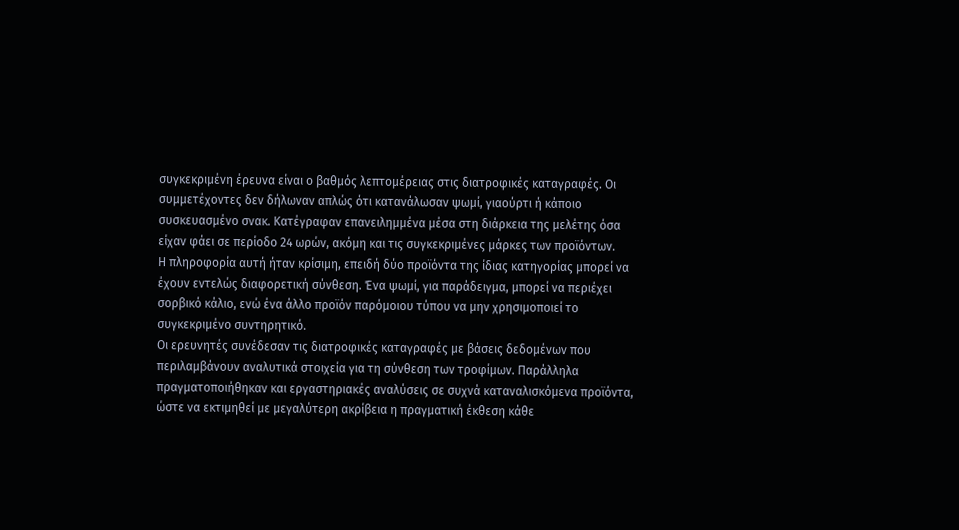συγκεκριμένη έρευνα είναι ο βαθμός λεπτομέρειας στις διατροφικές καταγραφές. Οι συμμετέχοντες δεν δήλωναν απλώς ότι κατανάλωσαν ψωμί, γιαούρτι ή κάποιο συσκευασμένο σνακ. Κατέγραφαν επανειλημμένα μέσα στη διάρκεια της μελέτης όσα είχαν φάει σε περίοδο 24 ωρών, ακόμη και τις συγκεκριμένες μάρκες των προϊόντων.
Η πληροφορία αυτή ήταν κρίσιμη, επειδή δύο προϊόντα της ίδιας κατηγορίας μπορεί να έχουν εντελώς διαφορετική σύνθεση. Ένα ψωμί, για παράδειγμα, μπορεί να περιέχει σορβικό κάλιο, ενώ ένα άλλο προϊόν παρόμοιου τύπου να μην χρησιμοποιεί το συγκεκριμένο συντηρητικό.
Οι ερευνητές συνέδεσαν τις διατροφικές καταγραφές με βάσεις δεδομένων που περιλαμβάνουν αναλυτικά στοιχεία για τη σύνθεση των τροφίμων. Παράλληλα πραγματοποιήθηκαν και εργαστηριακές αναλύσεις σε συχνά καταναλισκόμενα προϊόντα, ώστε να εκτιμηθεί με μεγαλύτερη ακρίβεια η πραγματική έκθεση κάθε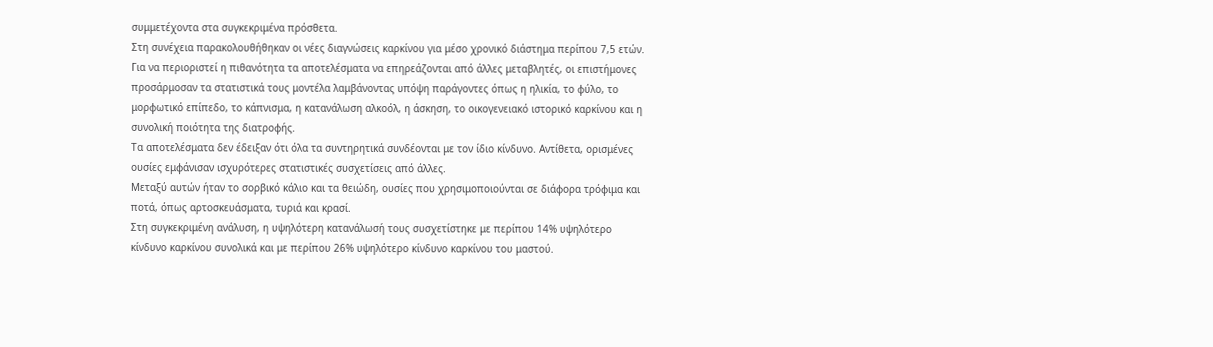συμμετέχοντα στα συγκεκριμένα πρόσθετα.
Στη συνέχεια παρακολουθήθηκαν οι νέες διαγνώσεις καρκίνου για μέσο χρονικό διάστημα περίπου 7,5 ετών.
Για να περιοριστεί η πιθανότητα τα αποτελέσματα να επηρεάζονται από άλλες μεταβλητές, οι επιστήμονες προσάρμοσαν τα στατιστικά τους μοντέλα λαμβάνοντας υπόψη παράγοντες όπως η ηλικία, το φύλο, το μορφωτικό επίπεδο, το κάπνισμα, η κατανάλωση αλκοόλ, η άσκηση, το οικογενειακό ιστορικό καρκίνου και η συνολική ποιότητα της διατροφής.
Τα αποτελέσματα δεν έδειξαν ότι όλα τα συντηρητικά συνδέονται με τον ίδιο κίνδυνο. Αντίθετα, ορισμένες ουσίες εμφάνισαν ισχυρότερες στατιστικές συσχετίσεις από άλλες.
Μεταξύ αυτών ήταν το σορβικό κάλιο και τα θειώδη, ουσίες που χρησιμοποιούνται σε διάφορα τρόφιμα και ποτά, όπως αρτοσκευάσματα, τυριά και κρασί.
Στη συγκεκριμένη ανάλυση, η υψηλότερη κατανάλωσή τους συσχετίστηκε με περίπου 14% υψηλότερο κίνδυνο καρκίνου συνολικά και με περίπου 26% υψηλότερο κίνδυνο καρκίνου του μαστού.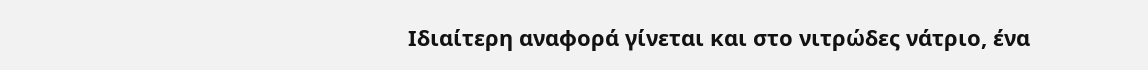Ιδιαίτερη αναφορά γίνεται και στο νιτρώδες νάτριο, ένα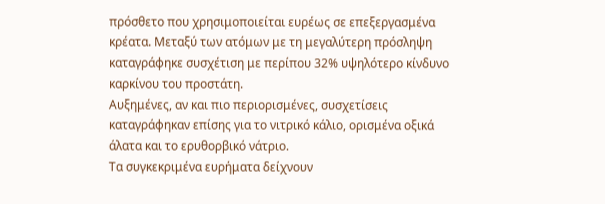πρόσθετο που χρησιμοποιείται ευρέως σε επεξεργασμένα κρέατα. Μεταξύ των ατόμων με τη μεγαλύτερη πρόσληψη καταγράφηκε συσχέτιση με περίπου 32% υψηλότερο κίνδυνο καρκίνου του προστάτη.
Αυξημένες, αν και πιο περιορισμένες, συσχετίσεις καταγράφηκαν επίσης για το νιτρικό κάλιο, ορισμένα οξικά άλατα και το ερυθορβικό νάτριο.
Τα συγκεκριμένα ευρήματα δείχνουν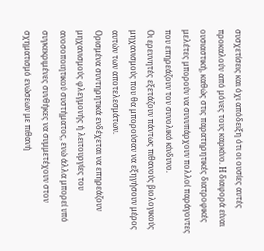συσχετίσεις και όχι απόδειξη ότι οι ουσίες αυτές προκαλούν από μόνες τους καρκίνο. Η διαφορά είναι ουσιαστική, καθώς στις παρατηρητικές διατροφικές μελέτες μπορούν να συνυπάρχουν πολλοί παράγοντες που επηρεάζουν τον συνολικό κίνδυνο.
Οι ερευνητές εξετάζουν πάντως πιθανούς βιολογικούς μηχανισμούς που θα μπορούσαν να εξηγήσουν μέρος αυτών των αποτελεσμάτων.
Ορισμένα συντηρητικά ενδέχεται να επηρεάζουν μηχανισμούς φλεγμονής ή λειτουργίες του ανοσοποιητικού συστήματος, ενώ άλλα μπορεί υπό συγκεκριμένες συνθήκες να συμμετέχουν στον σχηματισμό ενώσεων με πιθανή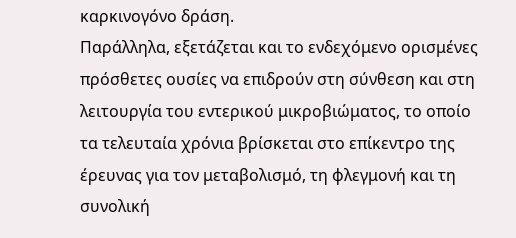καρκινογόνο δράση.
Παράλληλα, εξετάζεται και το ενδεχόμενο ορισμένες πρόσθετες ουσίες να επιδρούν στη σύνθεση και στη λειτουργία του εντερικού μικροβιώματος, το οποίο τα τελευταία χρόνια βρίσκεται στο επίκεντρο της έρευνας για τον μεταβολισμό, τη φλεγμονή και τη συνολική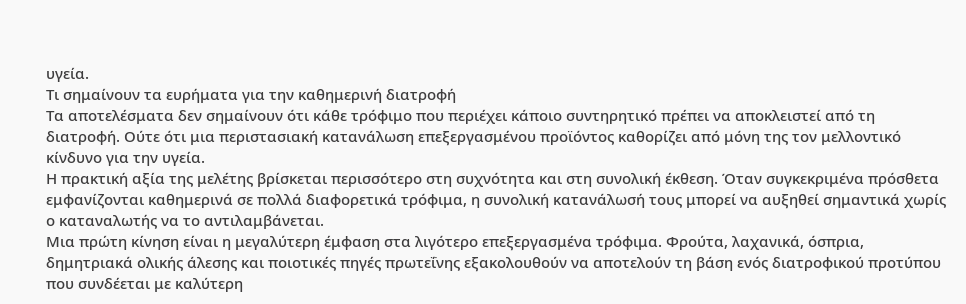υγεία.
Τι σημαίνουν τα ευρήματα για την καθημερινή διατροφή
Τα αποτελέσματα δεν σημαίνουν ότι κάθε τρόφιμο που περιέχει κάποιο συντηρητικό πρέπει να αποκλειστεί από τη διατροφή. Ούτε ότι μια περιστασιακή κατανάλωση επεξεργασμένου προϊόντος καθορίζει από μόνη της τον μελλοντικό κίνδυνο για την υγεία.
Η πρακτική αξία της μελέτης βρίσκεται περισσότερο στη συχνότητα και στη συνολική έκθεση. Όταν συγκεκριμένα πρόσθετα εμφανίζονται καθημερινά σε πολλά διαφορετικά τρόφιμα, η συνολική κατανάλωσή τους μπορεί να αυξηθεί σημαντικά χωρίς ο καταναλωτής να το αντιλαμβάνεται.
Μια πρώτη κίνηση είναι η μεγαλύτερη έμφαση στα λιγότερο επεξεργασμένα τρόφιμα. Φρούτα, λαχανικά, όσπρια, δημητριακά ολικής άλεσης και ποιοτικές πηγές πρωτεΐνης εξακολουθούν να αποτελούν τη βάση ενός διατροφικού προτύπου που συνδέεται με καλύτερη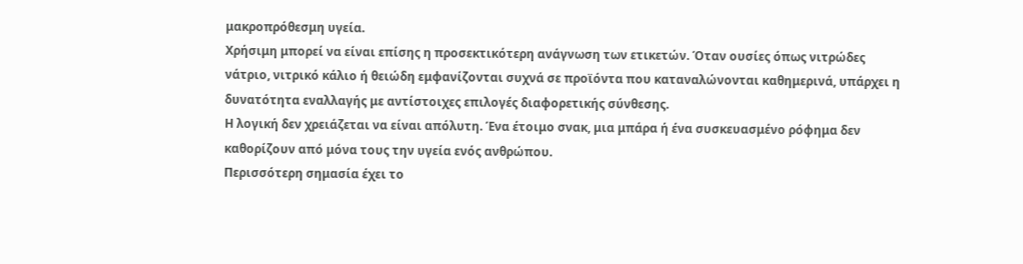μακροπρόθεσμη υγεία.
Χρήσιμη μπορεί να είναι επίσης η προσεκτικότερη ανάγνωση των ετικετών. Όταν ουσίες όπως νιτρώδες νάτριο, νιτρικό κάλιο ή θειώδη εμφανίζονται συχνά σε προϊόντα που καταναλώνονται καθημερινά, υπάρχει η δυνατότητα εναλλαγής με αντίστοιχες επιλογές διαφορετικής σύνθεσης.
Η λογική δεν χρειάζεται να είναι απόλυτη. Ένα έτοιμο σνακ, μια μπάρα ή ένα συσκευασμένο ρόφημα δεν καθορίζουν από μόνα τους την υγεία ενός ανθρώπου.
Περισσότερη σημασία έχει το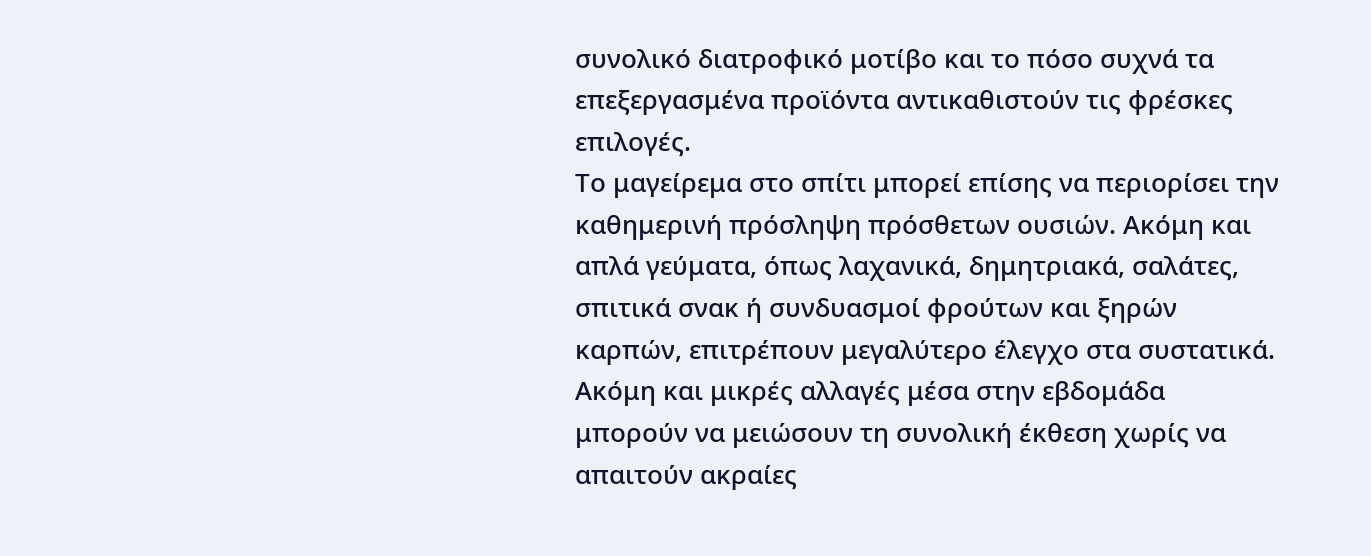συνολικό διατροφικό μοτίβο και το πόσο συχνά τα επεξεργασμένα προϊόντα αντικαθιστούν τις φρέσκες επιλογές.
Το μαγείρεμα στο σπίτι μπορεί επίσης να περιορίσει την καθημερινή πρόσληψη πρόσθετων ουσιών. Ακόμη και απλά γεύματα, όπως λαχανικά, δημητριακά, σαλάτες, σπιτικά σνακ ή συνδυασμοί φρούτων και ξηρών καρπών, επιτρέπουν μεγαλύτερο έλεγχο στα συστατικά.
Ακόμη και μικρές αλλαγές μέσα στην εβδομάδα μπορούν να μειώσουν τη συνολική έκθεση χωρίς να απαιτούν ακραίες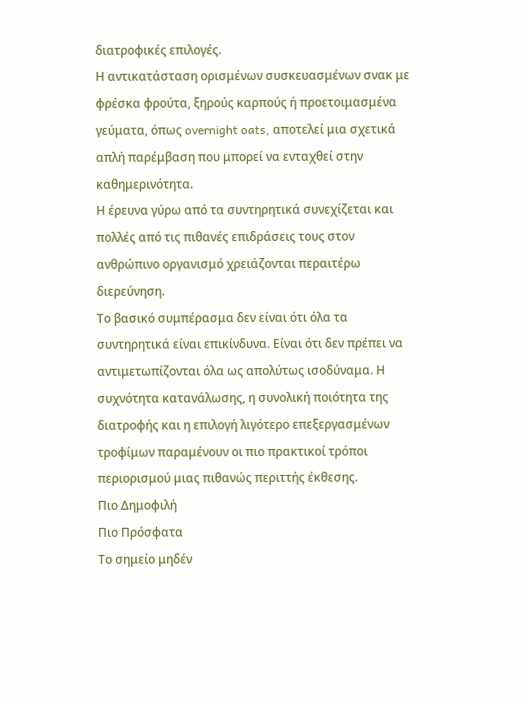διατροφικές επιλογές.
Η αντικατάσταση ορισμένων συσκευασμένων σνακ με φρέσκα φρούτα, ξηρούς καρπούς ή προετοιμασμένα γεύματα, όπως overnight oats, αποτελεί μια σχετικά απλή παρέμβαση που μπορεί να ενταχθεί στην καθημερινότητα.
Η έρευνα γύρω από τα συντηρητικά συνεχίζεται και πολλές από τις πιθανές επιδράσεις τους στον ανθρώπινο οργανισμό χρειάζονται περαιτέρω διερεύνηση.
Το βασικό συμπέρασμα δεν είναι ότι όλα τα συντηρητικά είναι επικίνδυνα. Είναι ότι δεν πρέπει να αντιμετωπίζονται όλα ως απολύτως ισοδύναμα. Η συχνότητα κατανάλωσης, η συνολική ποιότητα της διατροφής και η επιλογή λιγότερο επεξεργασμένων τροφίμων παραμένουν οι πιο πρακτικοί τρόποι περιορισμού μιας πιθανώς περιττής έκθεσης.
Πιο Δημοφιλή
Πιο Πρόσφατα
Το σημείο μηδέν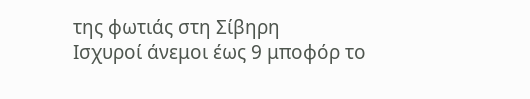της φωτιάς στη Σίβηρη
Ισχυροί άνεμοι έως 9 μποφόρ το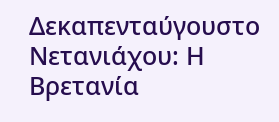Δεκαπενταύγουστο
Νετανιάχου: Η Βρετανία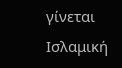γίνεται Ισλαμική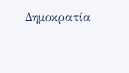Δημοκρατία